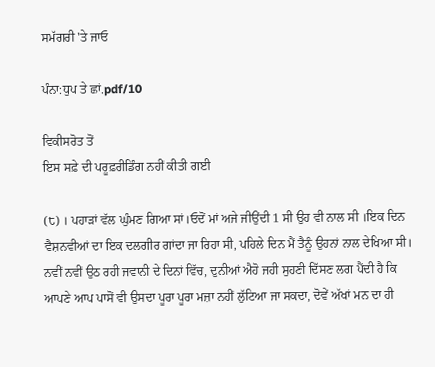ਸਮੱਗਰੀ 'ਤੇ ਜਾਓ

ਪੰਨਾ:ਧੁਪ ਤੇ ਛਾਂ.pdf/10

ਵਿਕੀਸਰੋਤ ਤੋਂ
ਇਸ ਸਫ਼ੇ ਦੀ ਪਰੂਫ਼ਰੀਡਿੰਗ ਨਹੀਂ ਕੀਤੀ ਗਈ

(੮) । ਪਹਾੜਾਂ ਵੱਲ ਘੁੰਮਣ ਗਿਆ ਸਾਂ।ਓਦੋਂ ਮਾਂ ਅਜੇ ਜੀਉਂਦੀ 1 ਸੀ ਉਹ ਵੀ ਨਾਲ ਸੀ ।ਇਕ ਦਿਨ ਵੈਸ਼ਨਵੀਆਂ ਦਾ ਇਕ ਦਲਗੀਰ ਗਾਂਦਾ ਜਾ ਰਿਹਾ ਸੀ, ਪਹਿਲੇ ਦਿਨ ਮੈਂ ਤੈਨੂੰ ਉਹਨਾਂ ਨਾਲ ਦੇਖਿਆ ਸੀ। ਨਵੀਂ ਨਵੀਂ ਉਠ ਰਹੀ ਜਵਾਨੀ ਦੇ ਦਿਨਾਂ ਵਿੱਚ, ਦੁਨੀਆਂ ਐਹੋ ਜਹੀ ਸੁਹਣੀ ਦਿੱਸਣ ਲਗ ਪੈਂਦੀ ਹੈ ਕਿ ਆਪਣੇ ਆਪ ਪਾਸੋਂ ਵੀ ਉਸਦਾ ਪੂਰਾ ਪੂਰਾ ਮਜ਼ਾ ਨਹੀਂ ਲੁੱਟਿਆ ਜਾ ਸਕਦਾ, ਦੋਵੇਂ ਅੱਖਾਂ ਮਨ ਦਾ ਹੀ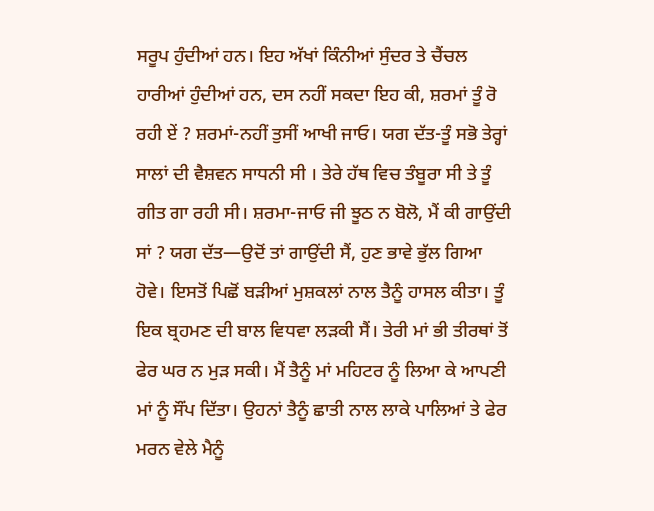ਸਰੂਪ ਹੁੰਦੀਆਂ ਹਨ। ਇਹ ਅੱਖਾਂ ਕਿੰਨੀਆਂ ਸੁੰਦਰ ਤੇ ਚੈਂਚਲ ਹਾਰੀਆਂ ਹੁੰਦੀਆਂ ਹਨ, ਦਸ ਨਹੀਂ ਸਕਦਾ ਇਹ ਕੀ, ਸ਼ਰਮਾਂ ਤੂੰ ਰੋ ਰਹੀ ਏਂ ? ਸ਼ਰਮਾਂ-ਨਹੀਂ ਤੁਸੀਂ ਆਖੀ ਜਾਓ। ਯਗ ਦੱਤ-ਤੂੰ ਸਭੋ ਤੇਰ੍ਹਾਂ ਸਾਲਾਂ ਦੀ ਵੈਸ਼ਵਨ ਸਾਧਨੀ ਸੀ । ਤੇਰੇ ਹੱਥ ਵਿਚ ਤੰਬੂਰਾ ਸੀ ਤੇ ਤੂੰ ਗੀਤ ਗਾ ਰਹੀ ਸੀ। ਸ਼ਰਮਾ-ਜਾਓ ਜੀ ਝੂਠ ਨ ਬੋਲੋ, ਮੈਂ ਕੀ ਗਾਉਂਦੀ ਸਾਂ ? ਯਗ ਦੱਤ—ਉਦੋਂ ਤਾਂ ਗਾਉਂਦੀ ਸੈਂ, ਹੁਣ ਭਾਵੇ ਭੁੱਲ ਗਿਆ ਹੋਵੇ। ਇਸਤੋਂ ਪਿਛੋਂ ਬੜੀਆਂ ਮੁਸ਼ਕਲਾਂ ਨਾਲ ਤੈਨੂੰ ਹਾਸਲ ਕੀਤਾ। ਤੂੰ ਇਕ ਬ੍ਰਹਮਣ ਦੀ ਬਾਲ ਵਿਧਵਾ ਲੜਕੀ ਸੈਂ। ਤੇਰੀ ਮਾਂ ਭੀ ਤੀਰਥਾਂ ਤੋਂ ਫੇਰ ਘਰ ਨ ਮੁੜ ਸਕੀ। ਮੈਂ ਤੈਨੂੰ ਮਾਂ ਮਹਿਟਰ ਨੂੰ ਲਿਆ ਕੇ ਆਪਣੀ ਮਾਂ ਨੂੰ ਸੌਂਪ ਦਿੱਤਾ। ਉਹਨਾਂ ਤੈਨੂੰ ਛਾਤੀ ਨਾਲ ਲਾਕੇ ਪਾਲਿਆਂ ਤੇ ਫੇਰ ਮਰਨ ਵੇਲੇ ਮੈਨੂੰ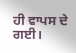ਹੀ ਵਾਪਸ ਦੇ ਗਈ।